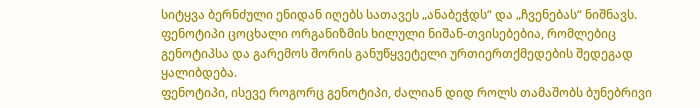სიტყვა ბერნძული ენიდან იღებს სათავეს „ანაბეჭდს“ და „ჩვენებას“ ნიშნავს. ფენოტიპი ცოცხალი ორგანიზმის ხილული ნიშან-თვისებებია, რომლებიც გენოტიპსა და გარემოს შორის განუწყვეტელი ურთიერთქმედების შედეგად ყალიბდება.
ფენოტიპი, ისევე როგორც გენოტიპი, ძალიან დიდ როლს თამაშობს ბუნებრივი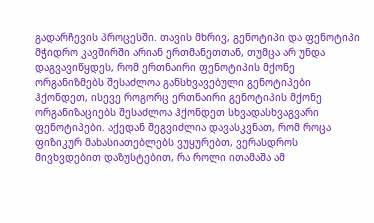გადარჩევის პროცესში. თავის მხრივ, გენოტიპი და ფენოტიპი მჭიდრო კავშირში არიან ერთმანეთთან, თუმცა არ უნდა დაგვავიწყდეს, რომ ერთნაირი ფენოტიპის მქონე ორგანიზმებს შესაძლოა განსხვავებული გენოტიპები ჰქონდეთ, ისევე როგორც ერთნაირი გენოტიპის მქონე ორგანიზაციებს შესაძლოა ჰქონდეთ სხვადასხვაგვარი ფენოტიპები. აქედან შეგვიძლია დავასკვნათ, რომ როცა ფიზიკურ მახასიათებლებს ვუყურებთ, ვერასდროს მივხვდებით დაზუსტებით, რა როლი ითამაშა ამ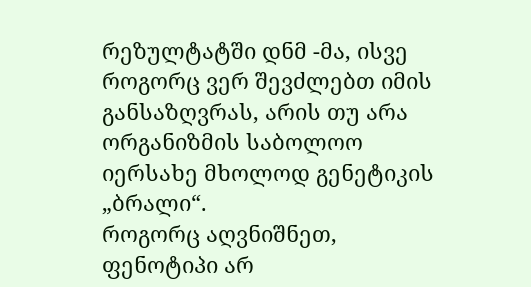რეზულტატში დნმ -მა, ისვე როგორც ვერ შევძლებთ იმის განსაზღვრას, არის თუ არა ორგანიზმის საბოლოო იერსახე მხოლოდ გენეტიკის „ბრალი“.
როგორც აღვნიშნეთ, ფენოტიპი არ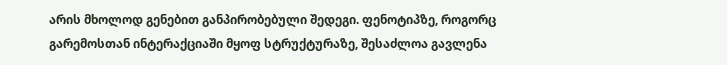არის მხოლოდ გენებით განპირობებული შედეგი. ფენოტიპზე, როგორც გარემოსთან ინტერაქციაში მყოფ სტრუქტურაზე, შესაძლოა გავლენა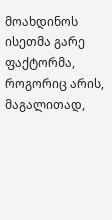მოახდინოს ისეთმა გარე ფაქტორმა, როგორიც არის, მაგალითად,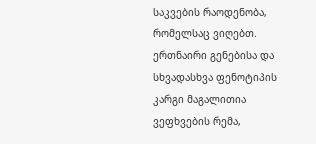საკვების რაოდენობა, რომელსაც ვიღებთ.
ერთნაირი გენებისა და სხვადასხვა ფენოტიპის კარგი მაგალითია ვეფხვების რემა,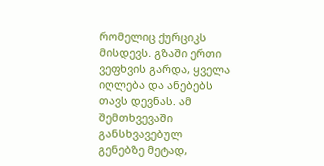რომელიც ქურციკს მისდევს. გზაში ერთი ვეფხვის გარდა, ყველა იღლება და ანებებს თავს დევნას. ამ შემთხვევაში განსხვავებულ გენებზე მეტად,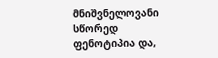მნიშვნელოვანი სწორედ ფენოტიპია და,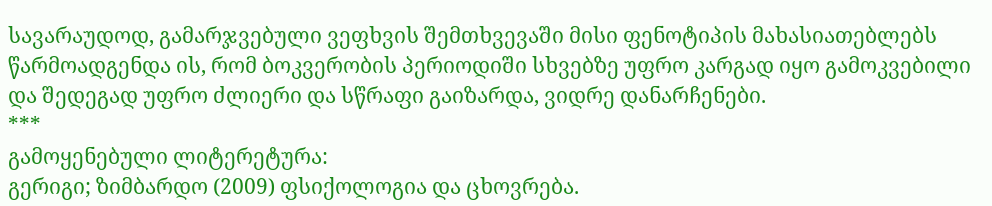სავარაუდოდ, გამარჯვებული ვეფხვის შემთხვევაში მისი ფენოტიპის მახასიათებლებს წარმოადგენდა ის, რომ ბოკვერობის პერიოდიში სხვებზე უფრო კარგად იყო გამოკვებილი და შედეგად უფრო ძლიერი და სწრაფი გაიზარდა, ვიდრე დანარჩენები.
***
გამოყენებული ლიტერეტურა:
გერიგი; ზიმბარდო (2009) ფსიქოლოგია და ცხოვრება.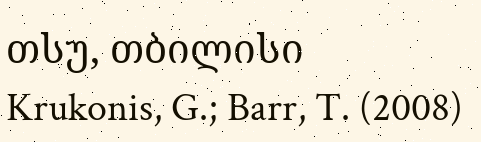თსუ, თბილისი
Krukonis, G.; Barr, T. (2008)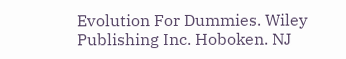Evolution For Dummies. Wiley Publishing Inc. Hoboken. NJ